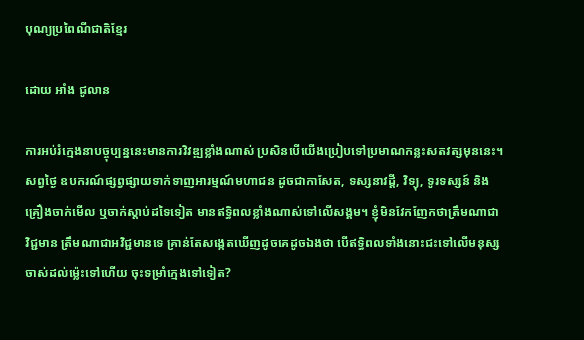បុណ្យប្រពៃណីជាតិខ្មែរ

ដោយ អាំង ជូលាន

ការអប់រំក្មេងនាបច្ចុប្បន្ននេះមានការវិវឌ្ឍខ្លាំងណាស់ ប្រសិនបើយើងប្រៀបទៅប្រមាណកន្លះសតវត្សមុននេះ។ សព្វថ្ងៃ ឧបករណ៍ផ្សព្វផ្សាយទាក់ទាញអារម្មណ៍មហាជន ដូចជាកាសែត, ទស្សនាវដ្តី, វិទ្យុ, ទូរទស្សន៍ និងគ្រឿងចាក់មើល ឬចាក់ស្តាប់ដទៃទៀត មានឥទ្ធិពលខ្លាំងណាស់ទៅលើសង្គម។ ខ្ញុំមិនវែកញែកថាត្រឹមណាជាវិជ្ជមាន ត្រឹមណាជាអវិជ្ជមានទេ គ្រាន់តែសង្កេតឃើញដូចគេដូចឯងថា បើឥទ្ធិពលទាំងនោះជះទៅលើមនុស្សចាស់ដល់ម៉្លេះទៅហើយ ចុះទម្រាំក្មេងទៅទៀត?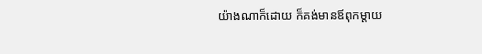យ៉ាងណាក៏ដោយ ក៏គង់មានឪពុកម្តាយ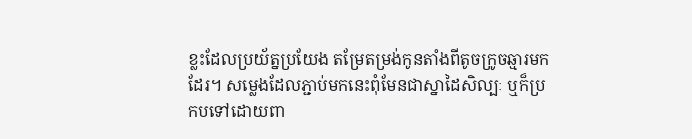ខ្លះដែលប្រយ័ត្នប្រយែង តម្រែតម្រង់កូនតាំងពីតូចក្រូចឆ្មារមកដែរ។ សម្លេងដែលភ្ជាប់មកនេះពុំមែនជាស្នាដៃសិល្បៈ ឬក៏ប្រកបទៅដោយពា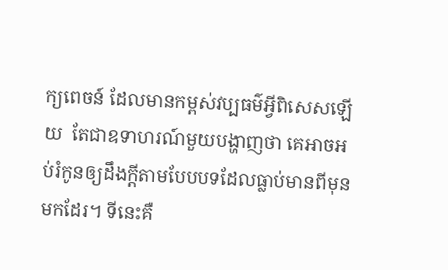ក្យពេចន៍ ដែលមានកម្ពស់វប្បធម៌អ្វីពិសេសឡើយ  តែជាឧទាហរណ៍មួយបង្ហាញថា គេអាចអប់រំកូនឲ្យដឹងក្តីតាមបែបបទដែលធ្លាប់មានពីមុនមកដែរ។ ទីនេះគឺ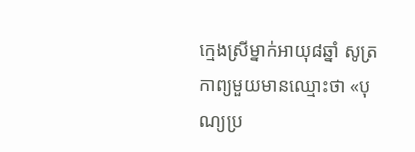ក្មេងស្រីម្នាក់អាយុ៨ឆ្នាំ សូត្រកាព្យមួយមានឈ្មោះថា «បុណ្យប្រ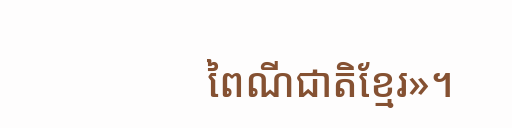ពៃណីជាតិខ្មែរ»។